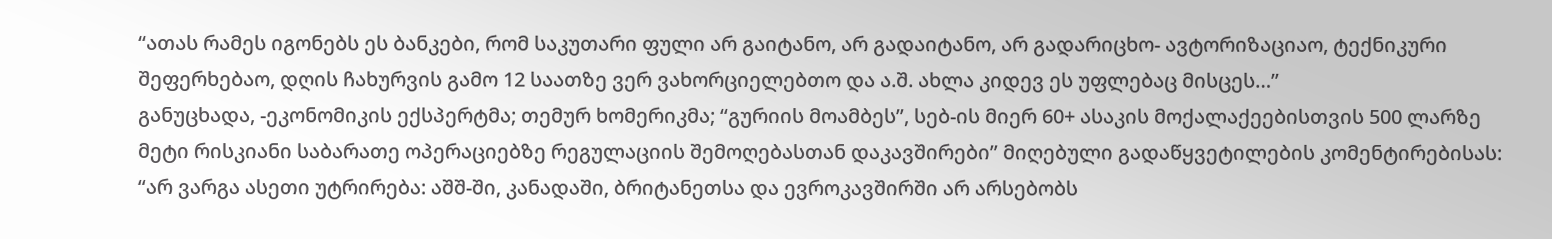“ათას რამეს იგონებს ეს ბანკები, რომ საკუთარი ფული არ გაიტანო, არ გადაიტანო, არ გადარიცხო- ავტორიზაციაო, ტექნიკური შეფერხებაო, დღის ჩახურვის გამო 12 საათზე ვერ ვახორციელებთო და ა.შ. ახლა კიდევ ეს უფლებაც მისცეს…”
განუცხადა, -ეკონომიკის ექსპერტმა; თემურ ხომერიკმა; “გურიის მოამბეს”, სებ-ის მიერ 60+ ასაკის მოქალაქეებისთვის 500 ლარზე მეტი რისკიანი საბარათე ოპერაციებზე რეგულაციის შემოღებასთან დაკავშირები” მიღებული გადაწყვეტილების კომენტირებისას:
“არ ვარგა ასეთი უტრირება: აშშ-ში, კანადაში, ბრიტანეთსა და ევროკავშირში არ არსებობს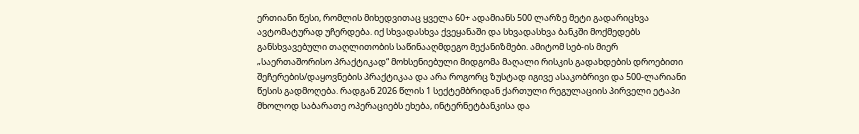ერთიანი წესი, რომლის მიხედვითაც ყველა 60+ ადამიანს 500 ლარზე მეტი გადარიცხვა ავტომატურად უჩერდება. იქ სხვადასხვა ქვეყანაში და სხვადასხვა ბანკში მოქმედებს განსხვავებული თაღლითობის საწინააღმდეგო მექანიზმები. ამიტომ სებ-ის მიერ „საერთაშორისო პრაქტიკად“ მოხსენიებული მიდგომა მაღალი რისკის გადახდების დროებითი შეჩერების/დაყოვნების პრაქტიკაა და არა როგორც ზუსტად იგივე ასაკობრივი და 500-ლარიანი წესის გადმოღება. რადგან 2026 წლის 1 სექტემბრიდან ქართული რეგულაციის პირველი ეტაპი მხოლოდ საბარათე ოპერაციებს ეხება, ინტერნეტბანკისა და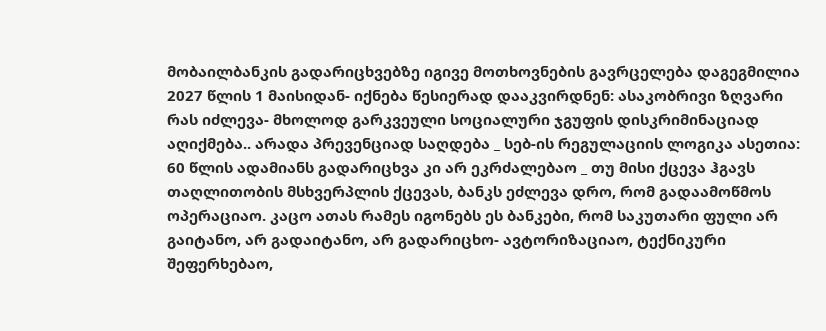მობაილბანკის გადარიცხვებზე იგივე მოთხოვნების გავრცელება დაგეგმილია 2027 წლის 1 მაისიდან- იქნება წესიერად დააკვირდნენ: ასაკობრივი ზღვარი რას იძლევა- მხოლოდ გარკვეული სოციალური ჯგუფის დისკრიმინაციად აღიქმება.. არადა პრევენციად საღდება _ სებ-ის რეგულაციის ლოგიკა ასეთია: 60 წლის ადამიანს გადარიცხვა კი არ ეკრძალებაო _ თუ მისი ქცევა ჰგავს თაღლითობის მსხვერპლის ქცევას, ბანკს ეძლევა დრო, რომ გადაამოწმოს ოპერაციაო. კაცო ათას რამეს იგონებს ეს ბანკები, რომ საკუთარი ფული არ გაიტანო, არ გადაიტანო, არ გადარიცხო- ავტორიზაციაო, ტექნიკური შეფერხებაო,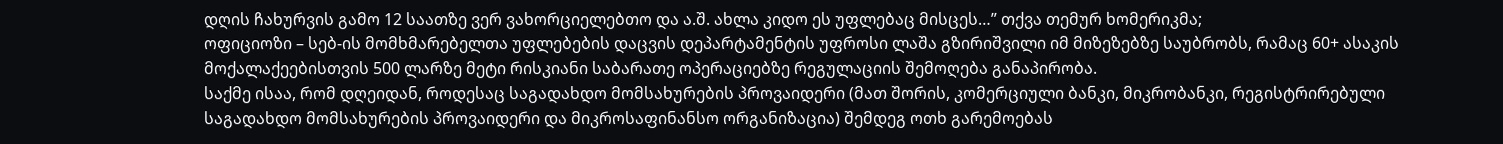დღის ჩახურვის გამო 12 საათზე ვერ ვახორციელებთო და ა.შ. ახლა კიდო ეს უფლებაც მისცეს…” თქვა თემურ ხომერიკმა;
ოფიციოზი – სებ-ის მომხმარებელთა უფლებების დაცვის დეპარტამენტის უფროსი ლაშა გზირიშვილი იმ მიზეზებზე საუბრობს, რამაც 60+ ასაკის მოქალაქეებისთვის 500 ლარზე მეტი რისკიანი საბარათე ოპერაციებზე რეგულაციის შემოღება განაპირობა.
საქმე ისაა, რომ დღეიდან, როდესაც საგადახდო მომსახურების პროვაიდერი (მათ შორის, კომერციული ბანკი, მიკრობანკი, რეგისტრირებული საგადახდო მომსახურების პროვაიდერი და მიკროსაფინანსო ორგანიზაცია) შემდეგ ოთხ გარემოებას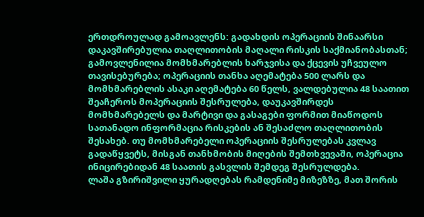ერთდროულად გამოავლენს: გადახდის ოპერაციის შინაარსი დაკავშირებულია თაღლითობის მაღალი რისკის საქმიანობასთან; გამოვლენილია მომხმარებლის ხარჯვისა და ქცევის უჩვეულო თავისებურება; ოპერაციის თანხა აღემატება 500 ლარს და მომხმარებლის ასაკი აღემატება 60 წელს, ვალდებულია 48 საათით შეაჩეროს მოპერაციის შესრულება, დაუკავშირდეს მომხმარებელს და მარტივი და გასაგები ფორმით მიაწოდოს სათანადო ინფორმაცია რისკების ან შესაძლო თაღლითობის შესახებ. თუ მომხმარებელი ოპერაციის შესრულებას კვლავ გადაწყვეტს, მისგან თანხმობის მიღების შემთხვევაში, ოპერაცია ინიცირებიდან 48 საათის გასვლის შემდეგ შესრულდება.
ლაშა გზირიშვილი ყურადღებას რამდენიმე მიზეზზე, მათ შორის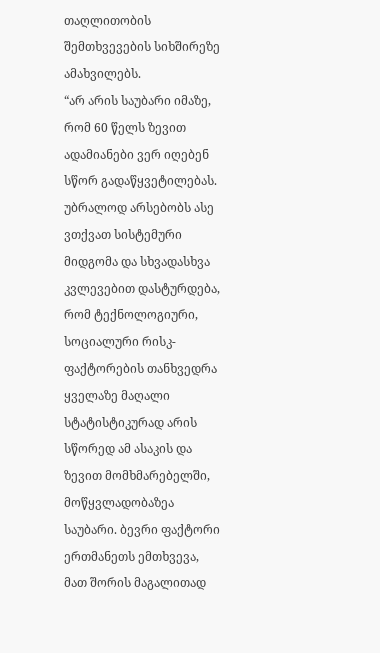თაღლითობის შემთხვევების სიხშირეზე ამახვილებს.
“არ არის საუბარი იმაზე, რომ 60 წელს ზევით ადამიანები ვერ იღებენ სწორ გადაწყვეტილებას. უბრალოდ არსებობს ასე ვთქვათ სისტემური მიდგომა და სხვადასხვა კვლევებით დასტურდება, რომ ტექნოლოგიური, სოციალური რისკ-ფაქტორების თანხვედრა ყველაზე მაღალი სტატისტიკურად არის სწორედ ამ ასაკის და ზევით მომხმარებელში, მოწყვლადობაზეა საუბარი. ბევრი ფაქტორი ერთმანეთს ემთხვევა, მათ შორის მაგალითად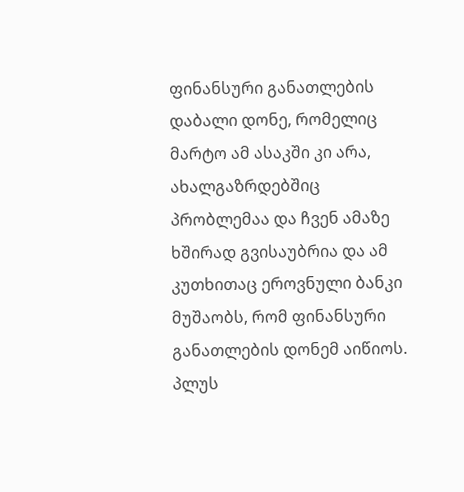ფინანსური განათლების დაბალი დონე, რომელიც მარტო ამ ასაკში კი არა, ახალგაზრდებშიც პრობლემაა და ჩვენ ამაზე ხშირად გვისაუბრია და ამ კუთხითაც ეროვნული ბანკი მუშაობს, რომ ფინანსური განათლების დონემ აიწიოს. პლუს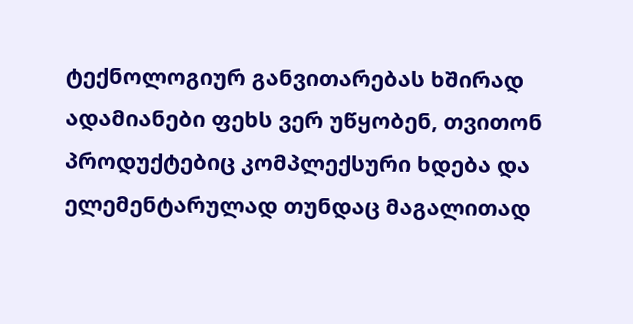ტექნოლოგიურ განვითარებას ხშირად ადამიანები ფეხს ვერ უწყობენ, თვითონ პროდუქტებიც კომპლექსური ხდება და ელემენტარულად თუნდაც მაგალითად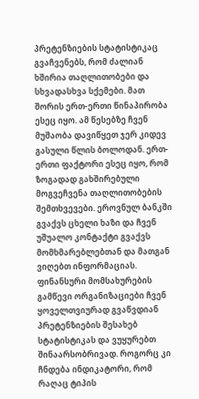პრეტენზიების სტატისტიკაც გვაჩვენებს, რომ ძალიან ხშირია თაღლითობები და სხვადასხვა სქემები. მათ შორის ერთ-ერთი წინაპირობა ესეც იყო. ამ წესებზე ჩვენ მუშაობა დავიწყეთ ჯერ კიდევ გასული წლის ბოლოდან. ერთ-ერთი ფაქტორი ესეც იყო, რომ ზოგადად გახშირებული მოგვეჩვენა თაღლითობების შემთხვევები. ეროვნულ ბანკში გვაქვს ცხელი ხაზი და ჩვენ უშუალო კონტაქტი გვაქვს მომხმარებლებთან და მათგან ვიღებთ ინფორმაციას. ფინანსური მომსახურების გამწევი ორგანიზაციები ჩვენ ყოველთვიურად გვაწვდიან პრეტენზიების შესახებ სტატისტიკას და ვუყურებთ შინაარსობრივად. როგორც კი ჩნდება ინდიკატორი, რომ რაღაც ტიპის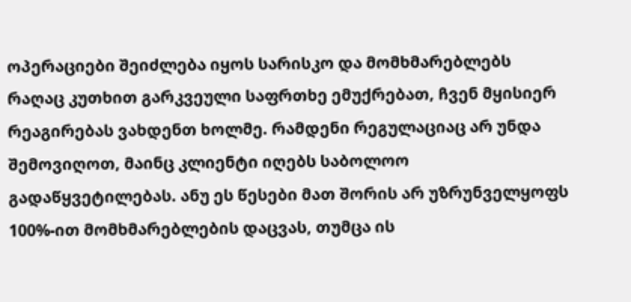ოპერაციები შეიძლება იყოს სარისკო და მომხმარებლებს რაღაც კუთხით გარკვეული საფრთხე ემუქრებათ, ჩვენ მყისიერ რეაგირებას ვახდენთ ხოლმე. რამდენი რეგულაციაც არ უნდა შემოვიღოთ, მაინც კლიენტი იღებს საბოლოო გადაწყვეტილებას. ანუ ეს წესები მათ შორის არ უზრუნველყოფს 100%-ით მომხმარებლების დაცვას, თუმცა ის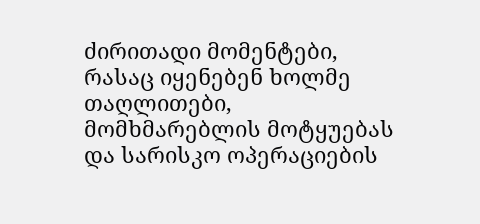ძირითადი მომენტები, რასაც იყენებენ ხოლმე თაღლითები, მომხმარებლის მოტყუებას და სარისკო ოპერაციების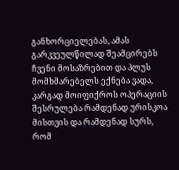განხორციელებას, ამას გარკვეულწილად შეამცირებს ჩვენი მოსაზრებით და პლუს მომხმარებელს ექნება ვადა, კარგად მოიფიქროს ოპერაციის შესრულება რამდენად ურისკოა მისთვის და რამდენად სურს, რომ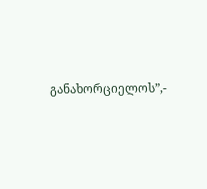განახორციელოს”,-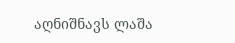აღნიშნავს ლაშა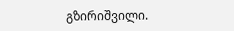გზირიშვილი.